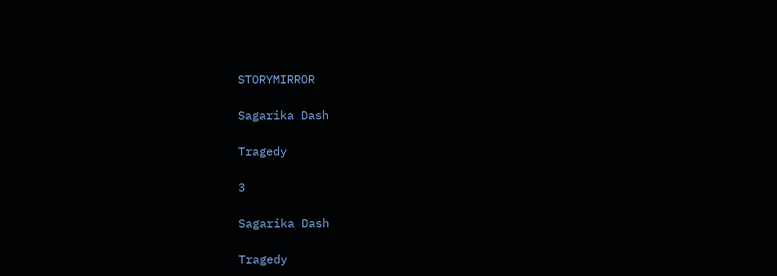STORYMIRROR

Sagarika Dash

Tragedy

3

Sagarika Dash

Tragedy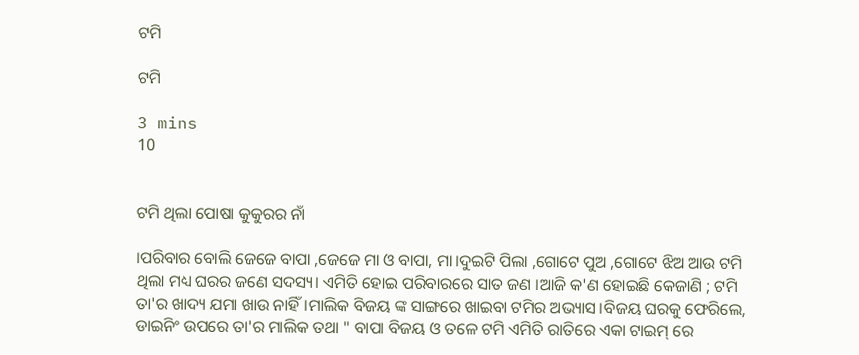ଟମି

ଟମି

3 mins
10


ଟମି ଥିଲା ପୋଷା କୁକୁରର ନାଁ

।ପରିବାର ବୋଲି ଜେଜେ ବାପା ,ଜେଜେ ମା ଓ ବାପା, ମା।ଦୁଇଟି ପିଲା ,ଗୋଟେ ପୁଅ ,ଗୋଟେ ଝିଅ ଆଉ ଟମି ଥିଲା ମଧ୍ୟ ଘରର ଜଣେ ସଦସ୍ୟ। ଏମିତି ହୋଇ ପରିବାରରେ ସାତ ଜଣ ।ଆଜି କ'ଣ ହୋଇଛି କେଜାଣି ; ଟମି ତା'ର ଖାଦ୍ୟ ଯମା ଖାଉ ନାହିଁ।ମାଲିକ ବିଜୟ ଙ୍କ ସାଙ୍ଗରେ ଖାଇବା ଟମିର ଅଭ୍ୟାସ।ବିଜୟ ଘରକୁ ଫେରିଲେ, ଡାଇନିଂ ଉପରେ ତା'ର ମାଲିକ ତଥା " ବାପା ବିଜୟ ଓ ତଳେ ଟମି ଏମିତି ରାତିରେ ଏକା ଟାଇମ୍ ରେ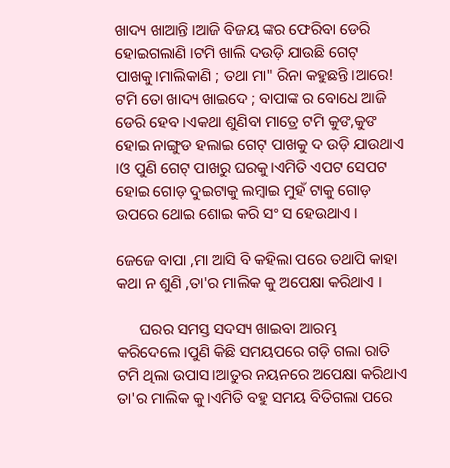ଖାଦ୍ୟ ଖାଆନ୍ତି ।ଆଜି ବିଜୟ ଙ୍କର ଫେରିବା ଡେରି ହୋଇଗଲାଣି ।ଟମି ଖାଲି ଦଉଡ଼ି ଯାଉଛି ଗେଟ୍ ପାଖକୁ।ମାଲିକାଣି ; ତଥା ମା" ରିନା କହୁଛନ୍ତି।ଆରେ! ଟମି ତୋ ଖାଦ୍ୟ ଖାଇଦେ ; ବାପାଙ୍କ ର ବୋଧେ ଆଜି ଡେରି ହେବ ।ଏକଥା ଶୁଣିବା ମାତ୍ରେ ଟମି କୁଙ,କୁଙ ହୋଇ ନାଙ୍ଗୁଡ ହଲାଇ ଗେଟ୍ ପାଖକୁ ଦ ଉଡ଼ି ଯାଉଥାଏ ।ଓ ପୁଣି ଗେଟ୍ ପାଖରୁ ଘରକୁ।ଏମିତି ଏପଟ ସେପଟ ହୋଇ ଗୋଡ଼ ଦୁଇଟାକୁ ଲମ୍ବାଇ ମୁହଁ ଟାକୁ ଗୋଡ଼ ଉପରେ ଥୋଇ ଶୋଇ କରି ସଂ ସ ହେଉଥାଏ ।

ଜେଜେ ବାପା ,ମା ଆସି ବି କହିଲା ପରେ ତଥାପି କାହା କଥା ନ ଶୁଣି ,ତା'ର ମାଲିକ କୁ ଅପେକ୍ଷା କରିଥାଏ ।

      ଘରର ସମସ୍ତ ସଦସ୍ୟ ଖାଇବା ଆରମ୍ଭ କରିଦେଲେ ‌।ପୁଣି କିଛି ସମୟପରେ ଗଡ଼ି ଗଲା ରାତି ଟମି ଥିଲା ଉପାସ।ଆତୁର ନୟନରେ ଅପେକ୍ଷା କରିଥାଏ ତା'ର ମାଲିକ କୁ।ଏମିତି ବହୁ ସମୟ ବିତିଗଲା ପରେ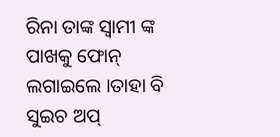ରିନା ତାଙ୍କ ସ୍ବାମୀ ଙ୍କ ପାଖକୁ ଫୋନ୍ ଲଗାଇଲେ ।ତାହା ବି ସୁଇଚ ଅପ୍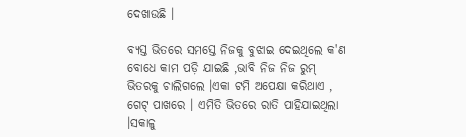ଦେଖାଉଛି ।

ବ୍ୟସ୍ତ ଭିତରେ ସମସ୍ତେ ନିଜକୁ ବୁଝାଇ ଦେଇଥିଲେ କ'ଣ ବୋଧେ କାମ ପଡ଼ି ଯାଇଛି ,ଭାବି ନିଜ ନିଜ ରୁମ୍ ଭିତରକୁ ଚାଲିଗଲେ ।ଏକା ଟମି ଅପେକ୍ଷା କରିଥାଏ , ଗେଟ୍ ପାଖରେ । ଏମିତି ଭିତରେ ରାତି ପାହିଯାଇଥିଲା ।ସକାଳୁ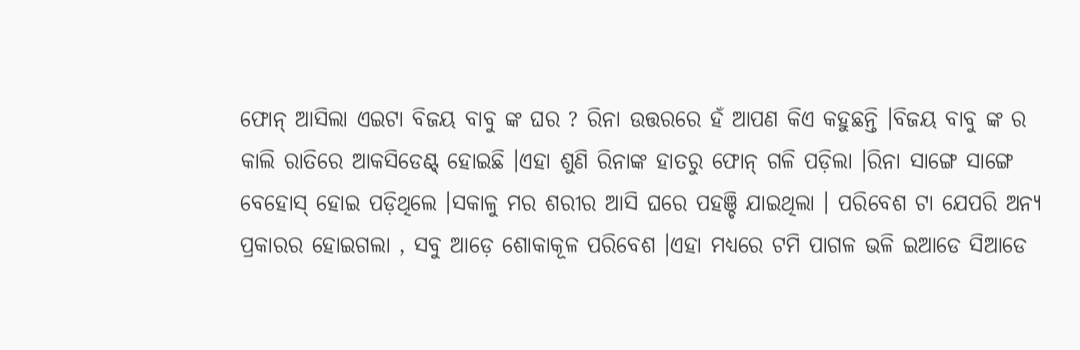ଫୋନ୍ ଆସିଲା ଏଇଟା ବିଜୟ ବାବୁ ଙ୍କ ଘର ? ରିନା ଉତ୍ତରରେ ହଁ ଆପଣ କିଏ କହୁଛନ୍ତି ।ବିଜୟ ବାବୁ ଙ୍କ ର କାଲି ରାତିରେ ଆକସିଡେଣ୍ଟ୍ ହୋଇଛି ‌।ଏହା ଶୁଣି ରିନାଙ୍କ ହାତରୁ ଫୋନ୍ ଗଳି ପଡ଼ିଲା ।ରିନା ସାଙ୍ଗେ ସାଙ୍ଗେ ବେହୋସ୍ ହୋଇ ପଡ଼ିଥିଲେ ।ସକାଳୁ ମର ଶରୀର ଆସି ଘରେ ପହଞ୍ଚି ଯାଇଥିଲା । ପରିବେଶ ଟା ଯେପରି ଅନ୍ୟ ପ୍ରକାରର ହୋଇଗଲା , ସବୁ ଆଡ଼େ ଶୋକାକୂଳ ପରିବେଶ ।ଏହା ମଧ୍ୟରେ ଟମି ପାଗଳ ଭଳି ଇଆଡେ ସିଆଡେ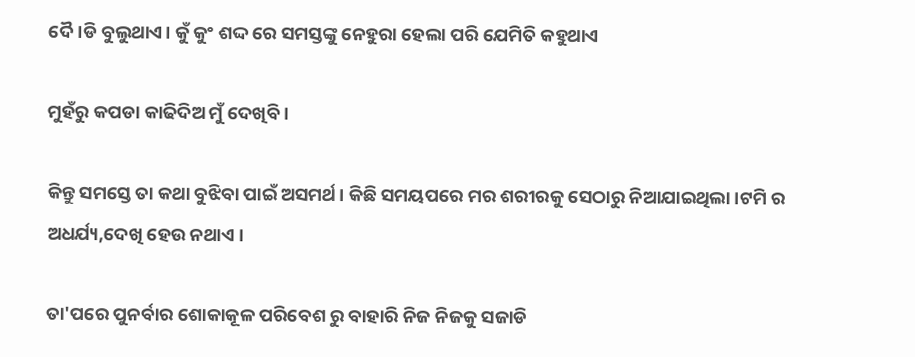ଦୈ।ଡି ବୁଲୁଥାଏ। କୁଁ କୁଂ ଶଦ୍ଦ ରେ ସମସ୍ତଙ୍କୁ ନେହୁରା ହେଲା ପରି ଯେମିତି କହୁଥାଏ

ମୁହଁରୁ କପଡା କାଢିଦିଅ ମୁଁ ଦେଖିବି ।

କିନ୍ତୁ ସମସ୍ତେ ତା କଥା ବୁଝିବା ପାଇଁ ଅସମର୍ଥ। କିଛି ସମୟପରେ ମର ଶରୀରକୁ ସେଠାରୁ ନିଆଯାଇଥିଲା ।ଟମି ର ଅଧର୍ଯ୍ୟ,ଦେଖି ହେଉ ନଥାଏ ।

ତା'ପରେ ପୁନର୍ବାର ଶୋକାକୂଳ ପରିବେଶ ରୁ ବାହାରି ନିଜ ନିଜକୁ ସଜାଡି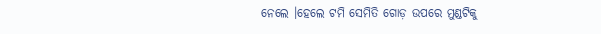ନେଲେ ।ହେଲେ ଟମି ସେମିତି ଗୋଡ଼ ଉପରେ ମୁଣ୍ଡଟିକୁ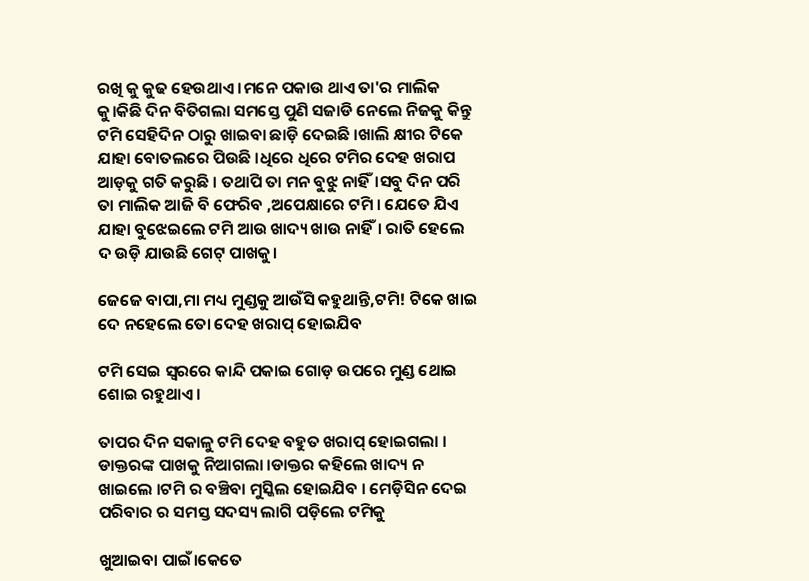ରଖି କୁ କୁଢ ହେଉଥାଏ ।ମନେ ପକାଉ ଥାଏ ତା'ର ମାଲିକ କୁ।କିଛି ଦିନ ବିତିଗଲା ସମସ୍ତେ ପୁଣି ସଜାଡି ନେଲେ ନିଜକୁ କିନ୍ତୁ ଟମି ସେହିଦିନ ଠାରୁ ଖାଇବା ଛାଡ଼ି ଦେଇଛି ।ଖାଲି କ୍ଷୀର ଟିକେ ଯାହା ବୋତଲରେ ପିଉଛି ।ଧିରେ ଧିରେ ଟମିର ଦେହ ଖରାପ ଆଡ଼କୁ ଗତି କରୁଛି । ତଥାପି ତା ମନ ବୁଝୁ ନାହିଁ।ସବୁ ଦିନ ପରି ତା ମାଲିକ ଆଜି ବି ଫେରିବ ,ଅପେକ୍ଷାରେ ଟମି । ଯେତେ ଯିଏ ଯାହା ବୁଝେଇଲେ ଟମି ଆଉ ଖାଦ୍ୟ ଖାଉ ନାହିଁ। ରାତି ହେଲେ ଦ ଉଡ଼ି ଯାଉଛି ଗେଟ୍ ପାଖକୁ।

ଜେଜେ ବାପା,ମା ମଧ୍ୟ ମୁଣ୍ଡକୁ ଆଉଁସି କହୁଥାନ୍ତି,ଟମି! ଟିକେ ଖାଇ ଦେ ନହେଲେ ତୋ ଦେହ ଖରାପ୍ ହୋଇଯିବ

ଟମି ସେଇ ସ୍ବରରେ କାନ୍ଦି ପକାଇ ଗୋଡ଼ ଉପରେ ମୁଣ୍ଡ ଥୋଇ ଶୋଇ ରହୁଥାଏ ।

ତାପର ଦିନ ସକାଳୁ ଟମି ଦେହ ବହୁତ ଖରାପ୍ ହୋଇଗଲା । ଡାକ୍ତରଙ୍କ ପାଖକୁ ନିଆଗଲା ।ଡାକ୍ତର କହିଲେ ଖାଦ୍ୟ ନ ଖାଇଲେ ।ଟମି ର ବଞ୍ଚିବା ମୁସ୍କିଲ ହୋଇଯିବ । ମେଡ଼ିସିନ ଦେଇ ପରିବାର ର ସମସ୍ତ ସଦସ୍ୟ ଲାଗି ପଡ଼ିଲେ ଟମିକୁ

ଖୁଆଇବା ପାଇଁ।କେତେ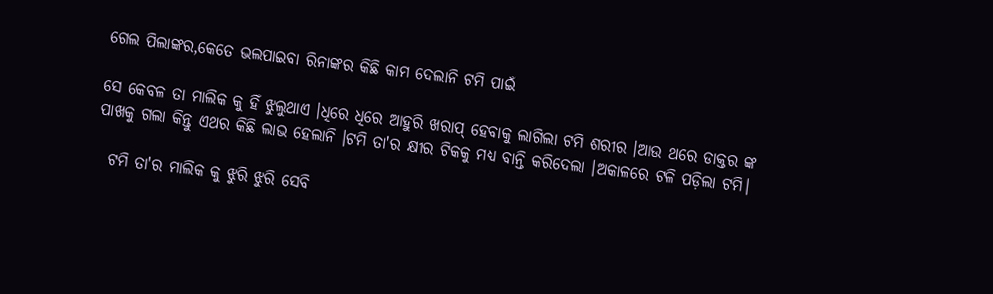ଗେଲ ପିଲାଙ୍କର,କେତେ ଭଲପାଇବା ରିନାଙ୍କର କିଛି କାମ ଦେଲାନି ଟମି ପାଇଁ

ସେ କେବଳ ତା ମାଲିକ କୁ ହିଁ ଝୁଲୁଥାଏ ।ଧିରେ ଧିରେ ଆହୁରି ଖରାପ୍ ହେବାକୁ ଲାଗିଲା ଟମି ଶରୀର ।ଆଉ ଥରେ ଡାକ୍ତର ଙ୍କ ପାଖକୁ ଗଲା କିନ୍ତୁ ଏଥର କିଛି ଲାଭ ହେଲାନି ।ଟମି ତା'ର କ୍ଷୀର ଟିକକୁ ମଧ୍ୟ ବାନ୍ତି କରିଦେଲା ।ଅକାଳରେ ଟଳି ପଡ଼ିଲା ଟମି।

  ଟମି ତା'ର ମାଲିକ କୁ ଝୁରି ଝୁରି ସେବି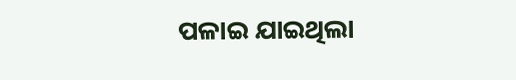ପଳାଇ ଯାଇଥିଲା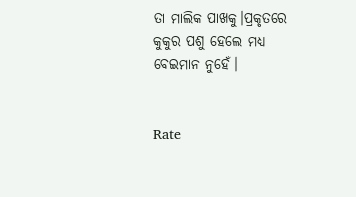ତା ମାଲିକ ପାଖକୁ।ପ୍ରକୃତରେ କୁକୁର ପଶୁ ହେଲେ ମଧ୍ୟ ବେଇମାନ ନୁହେଁ।


Rate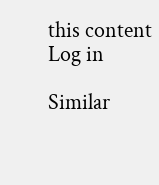this content
Log in

Similar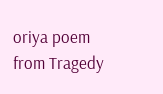oriya poem from Tragedy